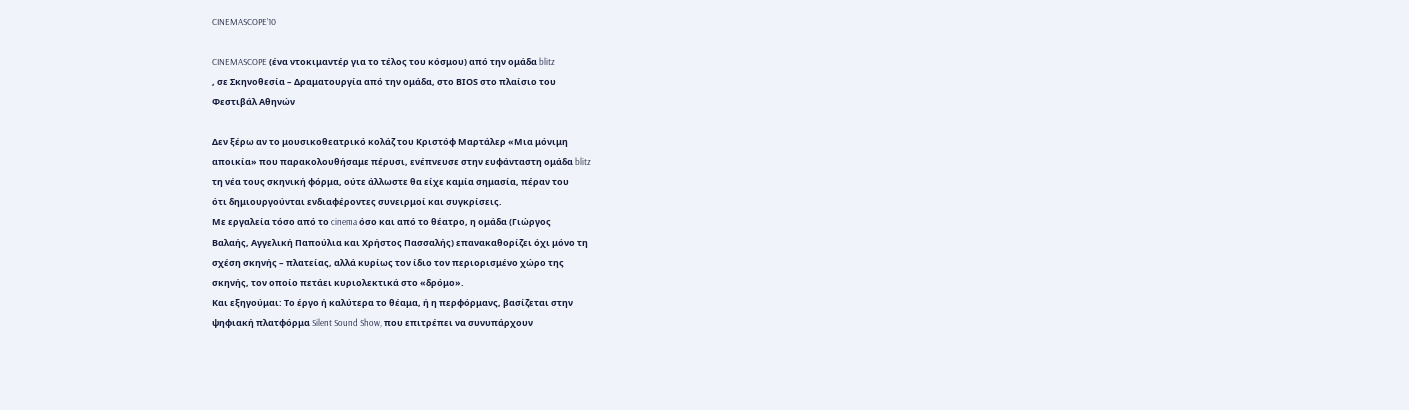CINEMASCOPE’10

CINEMASCOPE (ένα ντοκιμαντέρ για το τέλος του κόσμου) από την ομάδα blitz
, σε Σκηνοθεσία – Δραματουργία από την ομάδα, στο ΒΙΟS στο πλαίσιο του
Φεστιβάλ Αθηνών

Δεν ξέρω αν το μουσικοθεατρικό κολάζ του Κριστόφ Μαρτάλερ «Μια μόνιμη
αποικία» που παρακολουθήσαμε πέρυσι, ενέπνευσε στην ευφάνταστη ομάδα blitz
τη νέα τους σκηνική φόρμα, ούτε άλλωστε θα είχε καμία σημασία, πέραν του
ότι δημιουργούνται ενδιαφέροντες συνειρμοί και συγκρίσεις.
Με εργαλεία τόσο από το cinema όσο και από το θέατρο, η ομάδα (Γιώργος
Βαλαής, Αγγελική Παπούλια και Χρήστος Πασσαλής) επανακαθορίζει όχι μόνο τη
σχέση σκηνής – πλατείας, αλλά κυρίως τον ίδιο τον περιορισμένο χώρο της
σκηνής, τον οποίο πετάει κυριολεκτικά στο «δρόμο».
Και εξηγούμαι: Το έργο ή καλύτερα το θέαμα, ή η περφόρμανς, βασίζεται στην
ψηφιακή πλατφόρμα Silent Sound Show, που επιτρέπει να συνυπάρχουν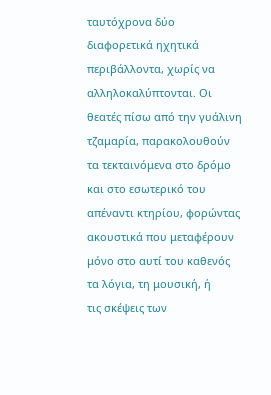ταυτόχρονα δύο διαφορετικά ηχητικά περιβάλλοντα, χωρίς να
αλληλοκαλύπτονται. Οι θεατές πίσω από την γυάλινη τζαμαρία, παρακολουθούν
τα τεκταινόμενα στο δρόμο και στο εσωτερικό του απέναντι κτηρίου, φορώντας
ακουστικά που μεταφέρουν μόνο στο αυτί του καθενός τα λόγια, τη μουσική, ή
τις σκέψεις των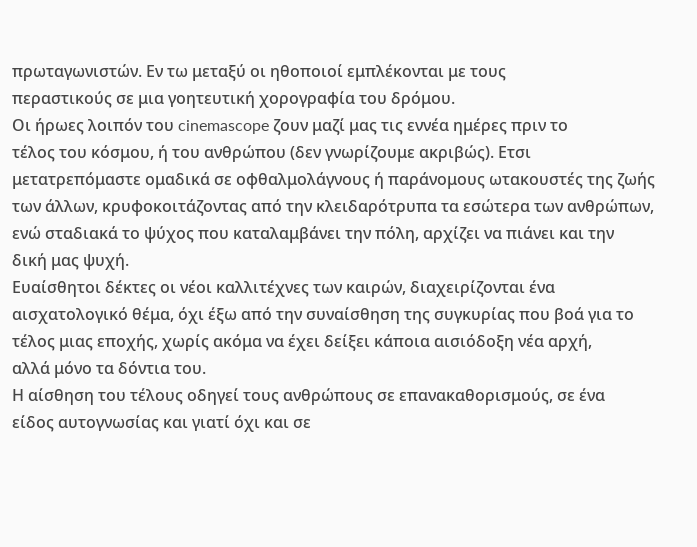πρωταγωνιστών. Εν τω μεταξύ οι ηθοποιοί εμπλέκονται με τους
περαστικούς σε μια γοητευτική χορογραφία του δρόμου.
Οι ήρωες λοιπόν του cinemascope ζουν μαζί μας τις εννέα ημέρες πριν το
τέλος του κόσμου, ή του ανθρώπου (δεν γνωρίζουμε ακριβώς). Ετσι
μετατρεπόμαστε ομαδικά σε οφθαλμολάγνους ή παράνομους ωτακουστές της ζωής
των άλλων, κρυφοκοιτάζοντας από την κλειδαρότρυπα τα εσώτερα των ανθρώπων,
ενώ σταδιακά το ψύχος που καταλαμβάνει την πόλη, αρχίζει να πιάνει και την
δική μας ψυχή.
Ευαίσθητοι δέκτες οι νέοι καλλιτέχνες των καιρών, διαχειρίζονται ένα
αισχατολογικό θέμα, όχι έξω από την συναίσθηση της συγκυρίας που βοά για το
τέλος μιας εποχής, χωρίς ακόμα να έχει δείξει κάποια αισιόδοξη νέα αρχή,
αλλά μόνο τα δόντια του.
Η αίσθηση του τέλους οδηγεί τους ανθρώπους σε επανακαθορισμούς, σε ένα
είδος αυτογνωσίας και γιατί όχι και σε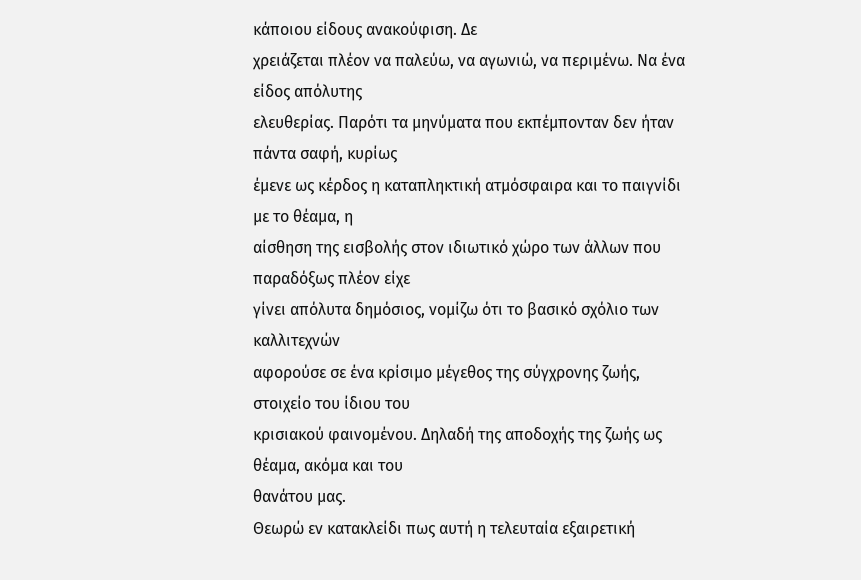κάποιου είδους ανακούφιση. Δε
χρειάζεται πλέον να παλεύω, να αγωνιώ, να περιμένω. Να ένα είδος απόλυτης
ελευθερίας. Παρότι τα μηνύματα που εκπέμπονταν δεν ήταν πάντα σαφή, κυρίως
έμενε ως κέρδος η καταπληκτική ατμόσφαιρα και το παιγνίδι με το θέαμα, η
αίσθηση της εισβολής στον ιδιωτικό χώρο των άλλων που παραδόξως πλέον είχε
γίνει απόλυτα δημόσιος, νομίζω ότι το βασικό σχόλιο των καλλιτεχνών
αφορούσε σε ένα κρίσιμο μέγεθος της σύγχρονης ζωής, στοιχείο του ίδιου του
κρισιακού φαινομένου. Δηλαδή της αποδοχής της ζωής ως θέαμα, ακόμα και του
θανάτου μας.
Θεωρώ εν κατακλείδι πως αυτή η τελευταία εξαιρετική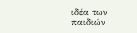ιδέα των παιδιών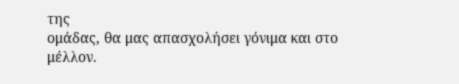της
ομάδας, θα μας απασχολήσει γόνιμα και στο μέλλον.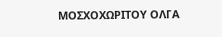ΜΟΣΧΟΧΩΡΙΤΟΥ ΟΛΓΑ